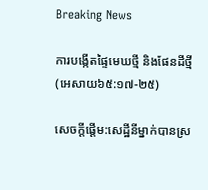Breaking News

ការបង្កើតផ្ទៃមេឃថ្មី និងផែនដីថ្មី (អេសាយ៦៥:១៧-២៥)

សេចក្តីផ្តើម:សេដ្ឋីនីម្នាក់បានស្រ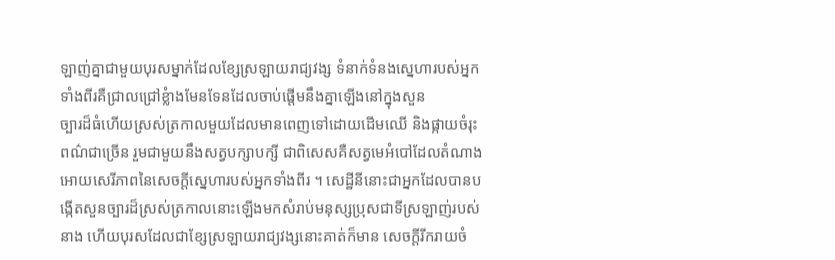ឡាញ់គ្នាជាមួយបុរសម្នាក់ដែលខ្សែស្រឡាយរាជ្យវង្ស ទំនាក់ទំនងស្នេហារបស់អ្នកទាំងពីរគឺជ្រាលជ្រៅខ្លំាងមែនទែនដែលចាប់ផ្តើមនឹងគ្នាឡើងនៅក្នុងសួន
ច្បារដ៏ធំហើយស្រស់ត្រកាលមួយដែលមានពេញទៅដោយដើមឈើ និងផ្កាយចំរុះពណ៌ជាច្រើន រួមជាមួយនឹងសត្វបក្សាបក្សី ជាពិសេសគឺសត្វមេអំបៅដែលតំណាងអោយសេរីភាពនៃសេចក្តីស្នេហារបស់អ្នកទាំងពីរ ។ សេដ្ឋីនីនោះជាអ្នកដែលបានបង្កើតសួនច្បារដ៏ស្រស់ត្រកាលនោះឡើងមកសំរាប់មនុស្សប្រុសជាទីស្រឡាញ់របស់នាង ហើយបុរសដែលជាខ្សែស្រឡាយរាជ្យវង្សនោះគាត់ក៏មាន សេចក្តីរីករាយចំ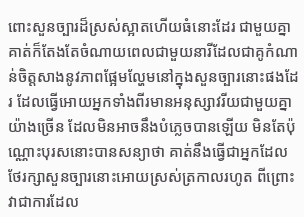ពោះសួនច្បារដ៏ស្រស់ស្អាតហើយធំនោះដែរ ជាមួយគ្នាគាត់ក៏តែងតែចំណាយពេលជាមួយនារីដែលជាគូកំណាន់ចិត្តសាងនូវភាពផ្អែមល្ហែមនៅក្នុងសួនច្បារនោះផងដែរ ដែលធ្វើអោយអ្នកទាំងពីរមានអនុស្សាវរីយជាមួយគ្នាយ៉ាងច្រើន ដែលមិនអាចនឹងបំភ្លេចបានឡើយ មិនតែប៉ុណ្ណោះបុរសនោះបានសន្យាថា គាត់នឹងធ្វើជាអ្នកដែលថែរក្សាសួនច្បារនោះអោយស្រស់ត្រកាលរហូត ពីព្រោះវាជាការដែល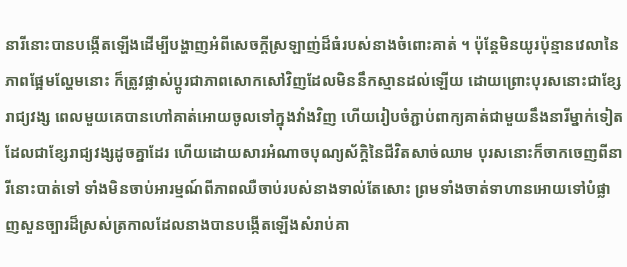នារីនោះបានបង្កើតឡើងដើម្បីបង្ហាញអំពីសេចក្តីស្រឡាញ់ដ៏ធំរបស់នាងចំពោះគាត់ ។ ប៉ុន្តែមិនយូរប៉ុន្មានវេលានៃភាពផ្អែមល្ហែមនោះ ក៏ត្រូវផ្លាស់ប្តូរជាភាពសោកសៅវិញដែលមិននឹកស្មានដល់ឡើយ ដោយព្រោះបុរសនោះជាខ្សែរាជ្យវង្ស ពេលមួយគេបានហៅគាត់អោយចូលទៅក្នុងវាំងវិញ ហើយរៀបចំភ្ជាប់ពាក្យគាត់ជាមួយនឹងនារីម្នាក់ទៀតដែលជាខ្សែរាជ្យវង្សដូចគ្នាដែរ ហើយដោយសារអំណាចបុណ្យស័ក្តិនៃជីវិតសាច់ឈាម បុរសនោះក៏ចាកចេញពីនារីនោះបាត់ទៅ ទាំងមិនចាប់អារម្មណ៍ពីភាពឈឺចាប់របស់នាងទាល់តែសោះ ព្រមទាំងចាត់ទាហានអោយទៅបំផ្លាញសួនច្បារដ៏ស្រស់ត្រកាលដែលនាងបានបង្កើតឡើងសំរាប់គា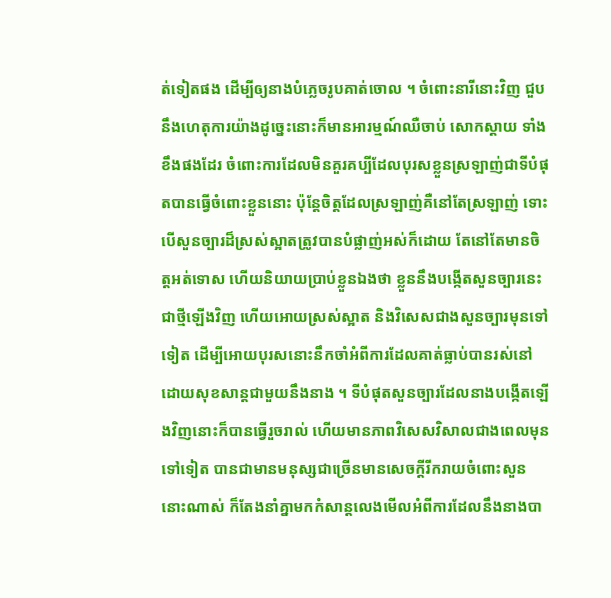ត់ទៀតផង ដើម្បីឲ្យនាងបំភ្លេចរូបគាត់ចោល ។ ចំពោះនារីនោះវិញ ជួបនឹងហេតុការយ៉ាងដូច្នេះនោះក៏មានអារម្មណ៍ឈឺចាប់ សោកស្តាយ ទាំងខឹងផងដែរ ចំពោះការដែលមិនគួរគប្បីដែលបុរសខ្លួនស្រឡាញ់ជាទីបំផុតបានធ្វើចំពោះខ្លួននោះ ប៉ុន្តែចិត្តដែលស្រឡាញ់គឺនៅតែស្រឡាញ់ ទោះបើសួនច្បារដ៏ស្រស់ស្អាតត្រូវបានបំផ្លាញ់អស់ក៏ដោយ តែនៅតែមានចិត្តអត់ទោស ហើយនិយាយប្រាប់ខ្លួនឯងថា ខ្លួននឹងបង្កើតសួនច្បារនេះជាថ្មីឡើងវិញ ហើយអោយស្រស់ស្អាត និងវិសេសជាងសួនច្បារមុនទៅទៀត ដើម្បីអោយបុរសនោះនឹកចាំអំពីការដែលគាត់ធ្លាប់បានរស់នៅដោយសុខសាន្តជាមួយនឹងនាង ។ ទីបំផុតសួនច្បារដែលនាងបង្កើតឡើងវិញនោះក៏បានធ្វើរួចរាល់ ហើយមានភាពវិសេសវិសាលជាងពេលមុនទៅទៀត បានជាមានមនុស្សជាច្រើនមានសេចក្តីរីករាយចំពោះសួននោះណាស់ ក៏តែងនាំគ្នាមកកំសាន្តលេងមើលអំពីការដែលនឹងនាងបា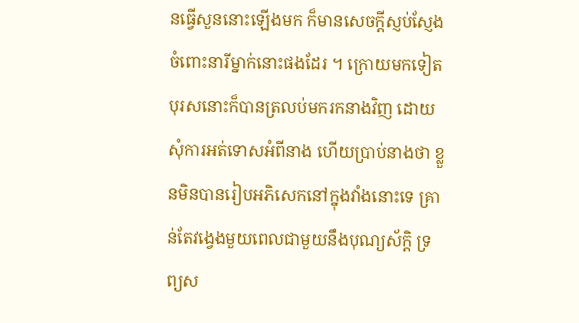នធ្វើសួននោះឡើងមក ក៏មានសេចក្តីស្ញប់ស្ញែងចំពោះនារីម្នាក់នោះផងដែរ ។ ក្រោយមកទៀតបុរសនោះក៏បានត្រលប់មករកនាងវិញ ដោយសុំការអត់ទោសអំពីនាង ហើយប្រាប់នាងថា ខ្លួនមិនបានរៀបអភិសេកនៅក្នុងវាំងនោះទេ គ្រាន់តែវង្វេងមួយពេលជាមួយនឹងបុណ្យស័ក្តិ ទ្រព្យស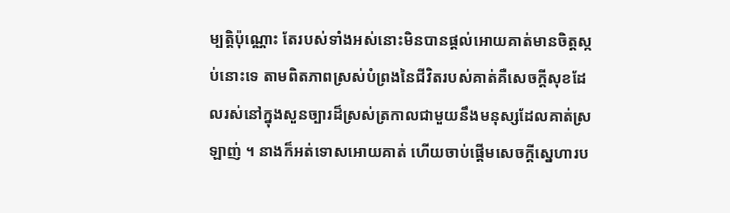ម្បត្តិប៉ុណ្ណោះ តែរបស់ទាំងអស់នោះមិនបានផ្តល់អោយគាត់មានចិត្តស្កប់នោះទេ តាមពិតភាពស្រស់បំព្រងនៃជីវិតរបស់គាត់គឺសេចក្តីសុខដែលរស់នៅក្នុងសួនច្បារដ៏ស្រស់ត្រកាលជាមួយនឹងមនុស្សដែលគាត់ស្រឡាញ់ ។ នាងក៏អត់ទោសអោយគាត់ ហើយចាប់ផ្តើមសេចក្តីសេ្នហារប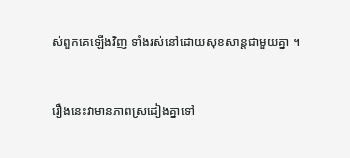ស់ពួកគេឡើងវិញ ទាំងរស់នៅដោយសុខសាន្តជាមួយគ្នា ។


រឿងនេះវាមានភាពស្រដៀងគ្នាទៅ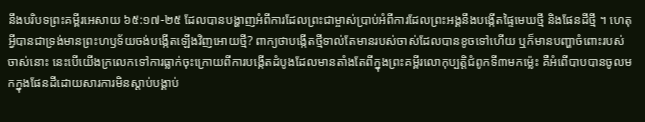នឹងបរិបទព្រះគម្ពីរអេសាយ ៦៥:១៧-២៥ ដែលបានបង្ហាញអំពីការដែលព្រះជាម្ចាស់ប្រាប់អំពីការដែលព្រះអង្គនឹងបង្កើតផ្ទៃមេឃថ្មី និងផែនដីថ្មី ។ ហេតុអ្វីបានជាទ្រង់មានព្រះហឫទ័យចង់បង្កើតឡើងវិញអោយថ្មី? ពាក្យថាបង្កើតថ្មីទាល់តែមានរបស់ចាស់ដែលបានខូចទៅហើយ ឬក៏មានបញ្ហាចំពោះរបស់ចាស់នោះ នេះបើយើងក្រលេកទៅការធ្លាក់ចុះក្រោយពីការបង្កើតដំបូងដែលមានតាំងតែពីក្នុងព្រះគម្ពីរលោកុប្បត្តិជំពូកទី៣មកម្ល៉េះ គឺអំពើបាបបានចូលមកក្នុងផែនដីដោយសារការមិនស្តាប់បង្គាប់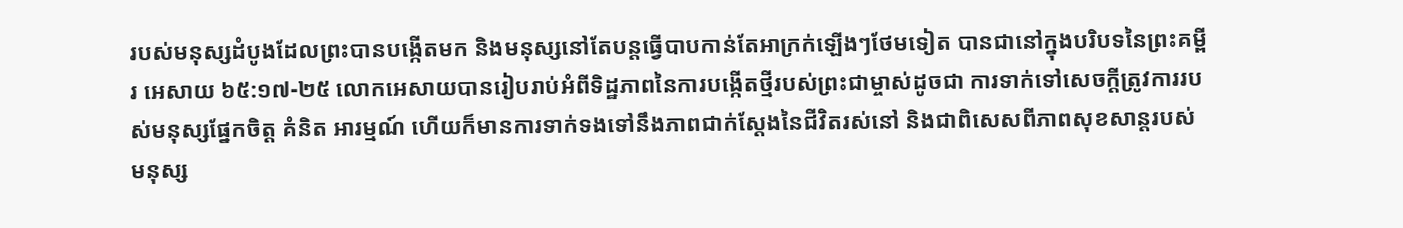របស់មនុស្សដំបូងដែលព្រះបានបង្កើតមក និងមនុស្សនៅតែបន្តធ្វើបាបកាន់តែអាក្រក់ឡើងៗថែមទៀត បានជានៅក្នុងបរិបទនៃព្រះគម្ពីរ អេសាយ ៦៥:១៧-២៥ លោកអេសាយបានរៀបរាប់អំពីទិដ្ឋភាពនៃការបង្កើតថ្មីរបស់ព្រះជាម្ចាស់ដូចជា ការទាក់ទៅសេចក្តីត្រូវការរបស់មនុស្សផ្នែកចិត្ត គំនិត អារម្មណ៍ ហើយក៏មានការទាក់ទងទៅនឹងភាពជាក់ស្តែងនៃជីវិតរស់នៅ និងជាពិសេសពីភាពសុខសាន្តរបស់មនុស្ស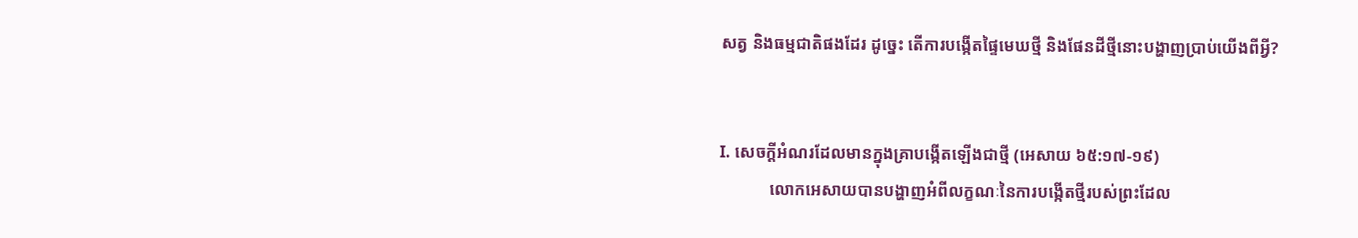សត្វ និងធម្មជាតិផងដែរ ដូច្នេះ តើការបង្កើតផ្ទៃមេឃថ្មី និងផែនដីថ្មីនោះបង្ហាញប្រាប់យើងពីអ្វី?


I. សេចក្តីអំណរដែលមានក្នុងគ្រាបង្កើតឡើងជាថ្មី (អេសាយ ៦៥:១៧-១៩)
            លោកអេសាយបានបង្ហាញអំពីលក្ខណៈនៃការបង្កើតថ្មីរបស់ព្រះដែល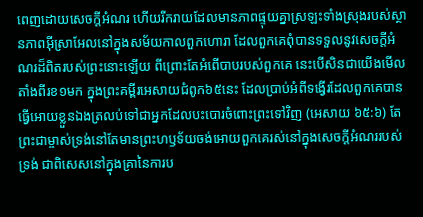ពេញដោយសេចក្តីអំណរ ហើយរីករាយដែលមានភាពផ្ទុយគ្នាស្រឡះទាំងស្រុងរបស់ស្ថានភាពអ៊ីស្រាអែលនៅក្នុងសម័យកាលពួកហោរា ដែលពួកគេពុំបានទទួលនូវសេចក្តីអំណរដ៏ពិតរបស់ព្រះនោះឡើយ ពីព្រោះតែអំពើបាបរបស់ពួកគេ នេះបើសិនជាយើងមើលតាំងពីរខ១មក ក្នុងព្រះគម្ពីរអេសាយជំពូក៦៥នេះ ដែលប្រាប់អំពីទង្វើរដែលពួកគេបានធ្វើអោយខ្លួនឯងត្រលប់ទៅជាអ្នកដែលបះបោរចំពោះព្រះទៅវិញ (អេសាយ ៦៥:៦) តែព្រះជាម្ចាស់ទ្រង់នៅតែមានព្រះហឫទ័យចង់អោយពួកគេរស់នៅក្នុងសេចក្តីអំណររបស់ទ្រង់ ជាពិសេសនៅក្នុងគ្រានៃការប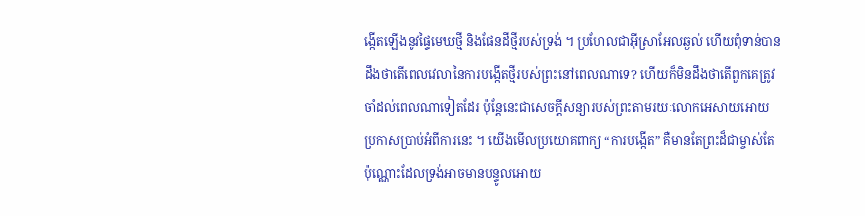ង្កើតឡើងនូវផ្ទៃមេឃថ្មី និងផែនដីថ្មីរបស់ទ្រង់ ។ ប្រហែលជាអ៊ីស្រាអែលឆ្ងល់ ហើយពុំទាន់បានដឹងថាតើពេលវេលានៃការបង្កើតថ្មីរបស់ព្រះនៅពេលណាទេ? ហើយក៏មិនដឹងថាតើពួកគេត្រូវចាំដល់ពេលណាទៀតដែរ ប៉ុន្តែនេះជាសេចក្តីសន្យារបស់ព្រះតាមរយៈលោកអេសាយអោយប្រកាសប្រាប់អំពីការនេះ ។ យើងមើលប្រយោគពាក្យ “ការបង្កើត” គឺមានតែព្រះដ៏ជាម្ចាស់តែប៉ុណ្ណោះដែលទ្រង់អាចមានបន្ទូលអោយ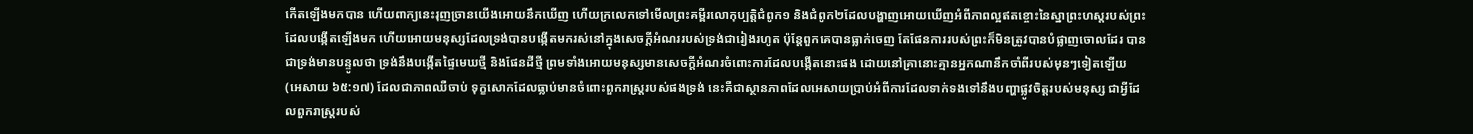កើតឡើងមកបាន ហើយពាក្យនេះរុញច្រានយើងអោយនឹកឃើញ ហើយក្រលេកទៅមើលព្រះគម្ពីរលោកុប្បត្តិជំពូក១ និងជំពូក២ដែលបង្ហាញអោយឃើញអំពីភាពល្អឥតខ្ចោះនៃស្នាព្រះហស្តរបស់ព្រះដែលបង្កើតឡើងមក ហើយអោយមនុស្សដែលទ្រង់បានបង្កើតមករស់នៅក្នុងសេចក្តីអំណររបស់ទ្រង់ជារៀងរហូត ប៉ុន្តែពួកគេបានធ្លាក់ចេញ តែផែនការរបស់ព្រះក៏មិនត្រូវបានបំផ្លាញចោលដែរ បានជាទ្រង់មានបន្ទូលថា ទ្រង់នឹងបង្កើតផ្ទៃមេឃថ្មី និងផែនដីថ្មី ព្រមទាំងអោយមនុស្សមានសេចក្តីអំណរចំពោះការដែលបង្កើតនោះផង ដោយនៅគ្រានោះគ្មានអ្នកណានឹកចាំពីរបស់មុនៗទៀតឡើយ (អេសាយ ៦៥:១៧) ដែលជាភាពឈឺចាប់ ទុក្ខសោកដែលធ្លាប់មានចំពោះពួករាស្រ្តរបស់ផងទ្រង់ នេះគឺជាស្ថានភាពដែលអេសាយប្រាប់អំពីការដែលទាក់ទងទៅនឹងបញ្ហាផ្លូវចិត្តរបស់មនុស្ស ជាអ្វីដែលពួករាស្រ្តរបស់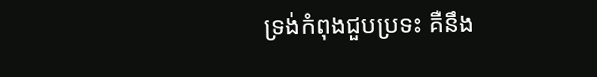ទ្រង់កំពុងជួបប្រទះ គឺនឹង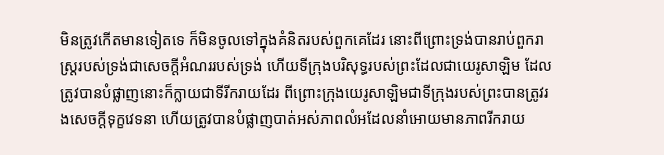មិនត្រូវកើតមានទៀតទេ ក៏មិនចូលទៅក្នុងគំនិតរបស់ពួកគេដែរ នោះពីព្រោះទ្រង់បានរាប់ពួករាស្រ្តរបស់ទ្រង់ជាសេចក្តីអំណររបស់ទ្រង់ ហើយទីក្រុងបរិសុទ្ធរបស់ព្រះដែលជាយេរូសាឡិម ដែលត្រូវបានបំផ្លាញនោះក៏ក្លាយជាទីរីករាយដែរ ពីព្រោះក្រុងយេរូសាឡិមជាទីក្រុងរបស់ព្រះបានត្រូវរងសេចក្តីទុក្ខវេទនា ហើយត្រូវបានបំផ្លាញបាត់អស់ភាពលំអដែលនាំអោយមានភាពរីករាយ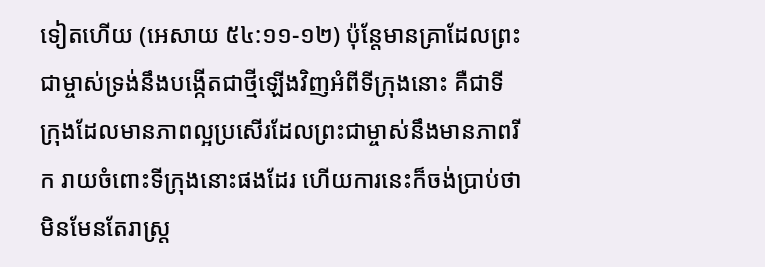ទៀតហើយ (អេសាយ ៥៤:១១-១២) ប៉ុន្តែមានគ្រាដែលព្រះជាម្ចាស់ទ្រង់នឹងបង្កើតជាថ្មីឡើងវិញអំពីទីក្រុងនោះ គឺជាទីក្រុងដែលមានភាពល្អប្រសើរដែលព្រះជាម្ចាស់នឹងមានភាពរីក រាយចំពោះទីក្រុងនោះផងដែរ ហើយការនេះក៏ចង់ប្រាប់ថា មិនមែនតែរាស្រ្ត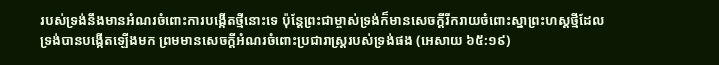របស់ទ្រង់នឹងមានអំណរចំពោះការបង្កើតថ្មីនោះទេ ប៉ុន្តែព្រះជាម្ចាស់ទ្រង់ក៏មានសេចក្តីរីករាយចំពោះស្នាព្រះហស្តថ្មីដែលទ្រង់បានបង្កើតឡើងមក ព្រមមានសេចក្តីអំណរចំពោះប្រជារាស្រ្តរបស់ទ្រង់ផង (អេសាយ ៦៥:១៩)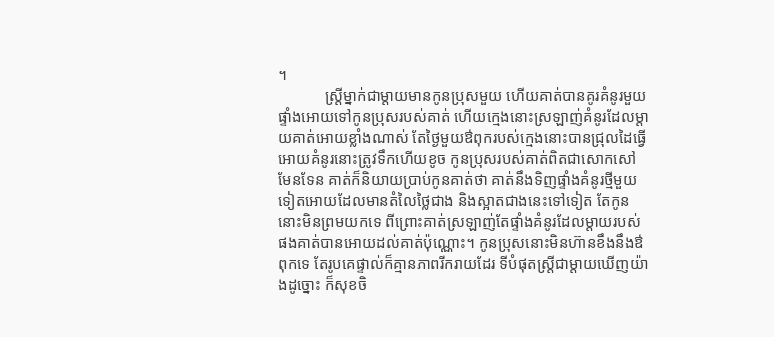។
            ស្រ្តីម្នាក់ជាម្តាយមានកូនប្រុសមួយ ហើយគាត់បានគូរគំនូរមួយផ្ទាំងអោយទៅកូនប្រុសរបស់គាត់ ហើយក្មេងនោះស្រឡាញ់គំនូរដែលម្តាយគាត់អោយខ្លាំងណាស់ តែថ្ងៃមួយឳពុករបស់ក្មេងនោះបានជ្រុលដៃធ្វើអោយគំនូរនោះត្រូវទឹកហើយខូច កូនប្រុសរបស់គាត់ពិតជាសោកសៅមែនទែន គាត់ក៏និយាយប្រាប់កូនគាត់ថា គាត់នឹងទិញផ្ទាំងគំនូរថ្មីមួយទៀតអោយដែលមានតំលៃថ្លៃជាង និងស្អាតជាងនេះទៅទៀត តែកូននោះមិនព្រមយកទេ ពីព្រោះគាត់ស្រឡាញ់តែផ្ទាំងគំនូរដែលម្តាយរបស់ផងគាត់បានអោយដល់គាត់ប៉ុណ្ណោះ។ កូនប្រុសនោះមិនហ៊ានខឹងនឹងឳពុកទេ តែរូបគេផ្ទាល់ក៏គ្មានភាពរីករាយដែរ ទីបំផុតស្ត្រីជាម្តាយឃើញយ៉ាងដូច្នោះ ក៏សុខចិ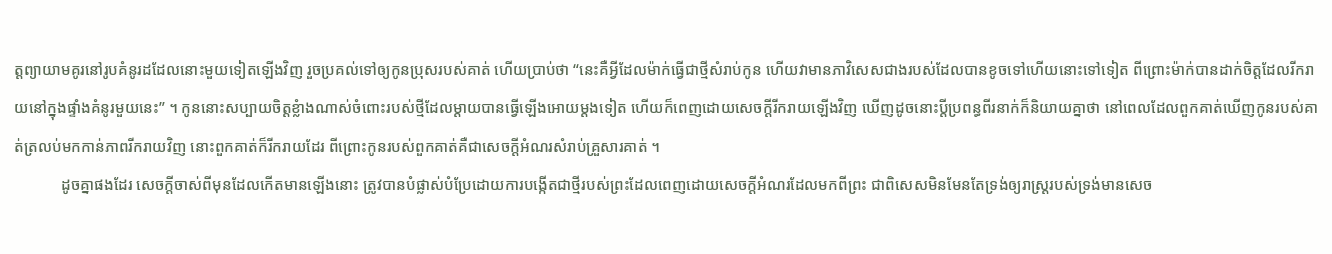ត្តព្យាយាមគូរនៅរូបគំនូរដដែលនោះមួយទៀតឡើងវិញ រួចប្រគល់ទៅឲ្យកូនប្រុសរបស់គាត់ ហើយប្រាប់ថា “នេះគឺអ្វីដែលម៉ាក់ធ្វើជាថ្មីសំរាប់កូន ហើយវាមានភាវិសេសជាងរបស់ដែលបានខូចទៅហើយនោះទៅទៀត ពីព្រោះម៉ាក់បានដាក់ចិត្តដែលរីករាយនៅក្នុងផ្ទាំងគំនូរមួយនេះ” ។ កូននោះសប្បាយចិត្តខ្លំាងណាស់ចំពោះរបស់ថ្មីដែលម្តាយបានធ្វើឡើងអោយម្តងទៀត ហើយក៏ពេញដោយសេចក្តីរីករាយឡើងវិញ ឃើញដូចនោះប្តីប្រពន្ធពីរនាក់ក៏និយាយគ្នាថា នៅពេលដែលពួកគាត់ឃើញកូនរបស់គាត់ត្រលប់មកកាន់ភាពរីករាយវិញ នោះពួកគាត់ក៏រីករាយដែរ ពីព្រោះកូនរបស់ពួកគាត់គឺជាសេចក្តីអំណរសំរាប់គ្រួសារគាត់ ។
            ដូចគ្នាផងដែរ សេចក្តីចាស់ពីមុនដែលកើតមានឡើងនោះ ត្រូវបានបំផ្លាស់បំប្រែដោយការបង្កើតជាថ្មីរបស់ព្រះដែលពេញដោយសេចក្តីអំណរដែលមកពីព្រះ ជាពិសេសមិនមែនតែទ្រង់ឲ្យរាស្រ្តរបស់ទ្រង់មានសេច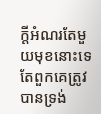ក្តីអំណរតែមួយមុខនោះទេ តែពួកគេត្រូវបានទ្រង់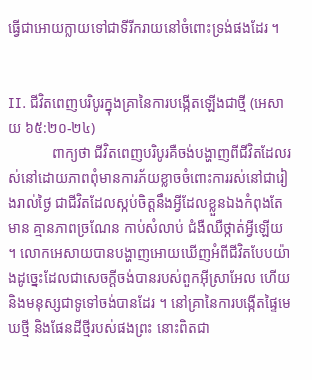ធ្វើជាអោយក្លាយទៅជាទីរីករាយនៅចំពោះទ្រង់ផងដែរ ។


II. ជីវិតពេញបរិបូរក្នុងគ្រានៃការបង្កើតឡើងជាថ្មី (អេសាយ ៦៥:២០-២៤)
            ពាក្យថា ជីវិតពេញបរិបូរគឺចង់បង្ហាញពីជីវិតដែលរស់នៅដោយភាពពុំមានការភ័យខ្លាចចំពោះការរស់នៅជារៀងរាល់ថ្ងៃ ជាជីវិតដែលស្កប់ចិត្តនឹងអ្វីដែលខ្លួនឯងកំពុងតែមាន គ្មានភាពច្រណែន កាប់សំលាប់ ជំងឺឈឺថ្កាត់អ្វីឡើយ ។ លោកអេសាយបានបង្ហាញអោយឃើញអំពីជីវិតបែបយ៉ាងដូច្នេះដែលជាសេចក្តីចង់បានរបស់ពួកអ៊ីស្រាអែល ហើយនិងមនុស្សជាទូទៅចង់បានដែរ ។ នៅគ្រានៃការបង្កើតផ្ទៃមេឃថ្មី និងផែនដីថ្មីរបស់ផងព្រះ នោះពិតជា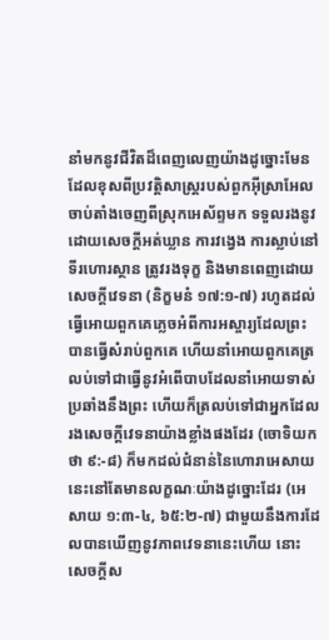នាំមកនូវជីវិតដ៏ពេញលេញយ៉ាងដូច្នោះមែន ដែលខុសពីប្រវត្តិសាស្រ្តរបស់ពួកអ៊ីស្រាអែលចាប់តាំងចេញពីស្រុកអេស័ព្ទមក ទទួលរងនូវដោយសេចក្តីអត់ឃ្លាន ការវង្វេង ការស្លាប់នៅទីរហោរស្ថាន ត្រូវរងទុក្ខ និងមានពេញដោយសេចក្តីវេទនា (និក្ខមនំ ១៧:១-៧) រហូតដល់ធ្វើអោយពួកគេភ្លេចអំពីការអស្ចារ្យដែលព្រះបានធ្វើសំរាប់ពួកគេ ហើយនាំអោយពួកគេត្រលប់ទៅជាធ្វើនូវអំពើបាបដែលនាំអោយទាស់ប្រឆាំងនឹងព្រះ ហើយក៏ត្រលប់ទៅជាអ្នកដែលរងសេចក្តីវេទនាយ៉ាងខ្លាំងផងដែរ (ចោទិយកថា ៩:-៨) ក៏មកដល់ជំនាន់នៃហោរាអេសាយនេះនៅតែមានលក្ខណៈយ៉ាងដូច្នោះដែរ (អេសាយ ១:៣-៤, ៦៥:២-៧) ជាមួយនឹងការដែលបានឃើញនូវភាពវេទនានេះហើយ នោះសេចក្តីស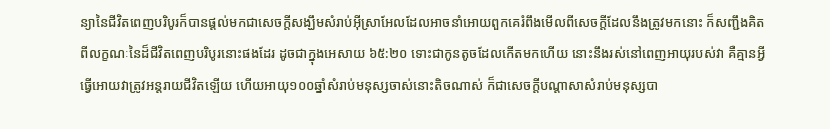ន្យានៃជីវិតពេញបរិបូរក៏បានផ្តល់មកជាសេចក្តីសង្ឃឹមសំរាប់អ៊ីស្រាអែលដែលអាចនាំអោយពួកគេរំពឹងមើលពីសេចក្តីដែលនឹងត្រូវមកនោះ ក៏សញ្ជឹងគិតពីលក្ខណៈនៃដ៏ជីវិតពេញបរិបូរនោះផងដែរ ដូចជាក្នុងអេសាយ ៦៥:២០ ទោះជាកូនតូចដែលកើតមកហើយ នោះនឹងរស់នៅពេញអាយុរបស់វា គឺគ្មានអ្វីធ្វើអោយវាត្រូវអន្តរាយជីវិតឡើយ ហើយអាយុ១០០ឆ្នាំសំរាប់មនុស្សចាស់នោះតិចណាស់ ក៏ជាសេចក្តីបណ្តាសាសំរាប់មនុស្សបា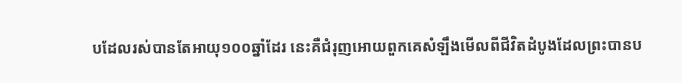បដែលរស់បានតែអាយុ១០០ឆ្នាំដែរ នេះគឺជំរុញអោយពួកគេសំឡឹងមើលពីជីវិតដំបូងដែលព្រះបានប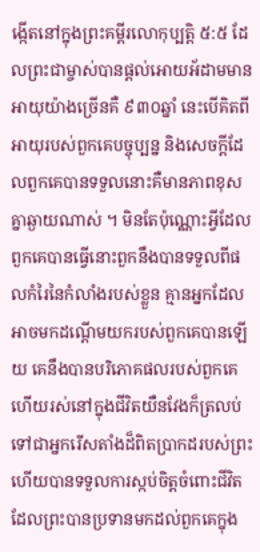ង្កើតនៅក្នុងព្រះគម្ពីរលោកុប្បត្តិ ៥:៥ ដែលព្រះជាម្ចាស់បានផ្តល់អោយអ័ដាមមានអាយុយ៉ាងច្រើនគឺ ៩៣០ឆ្នាំ នេះបើគិតពីអាយុរបស់ពួកគេបច្ចុប្បន្ន និងសេចក្តីដែលពួកគេបានទទួលនោះគឺមានភាពខុសគ្នាឆ្ងាយណាស់ ។ មិនតែប៉ុណ្ណោះអ្វីដែលពួកគេបានធ្វើនោះពួកនឹងបានទទួលពីផលកំរៃនៃកំលាំងរបស់ខ្លួន គ្មានអ្នកដែលអាចមកដណ្តើមយករបស់ពួកគេបានឡើយ គេនឹងបានបរិភោគផលរបស់ពួកគេ ហើយរស់នៅក្នុងជីវិតយឺនវែងក៏ត្រលប់ទៅជាអ្នករើសតាំងដ៏ពិតប្រាកដរបស់ព្រះ ហើយបានទទួលការស្កប់ចិត្តចំពោះជីវិតដែលព្រះបានប្រទានមកដល់ពួកគេក្នុង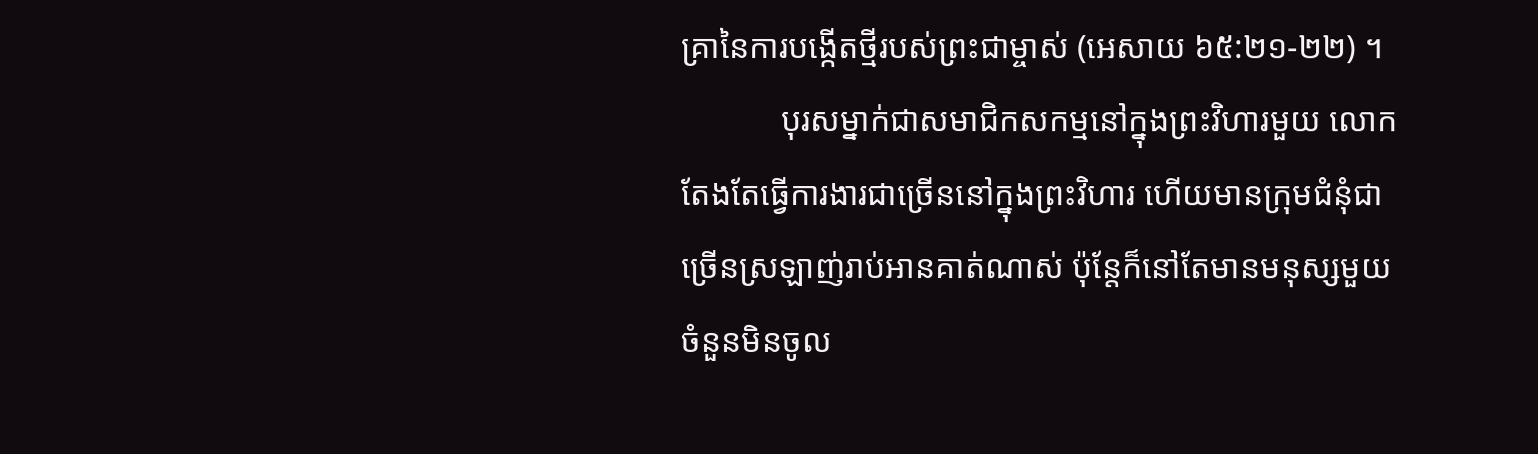គ្រានៃការបង្កើតថ្មីរបស់ព្រះជាម្ចាស់ (អេសាយ ៦៥:២១-២២) ។
            បុរសម្នាក់ជាសមាជិកសកម្មនៅក្នុងព្រះវិហារមួយ លោកតែងតែធ្វើការងារជាច្រើននៅក្នុងព្រះវិហារ ហើយមានក្រុមជំនុំជាច្រើនស្រឡាញ់រាប់អានគាត់ណាស់ ប៉ុន្តែក៏នៅតែមានមនុស្សមួយចំនួនមិនចូល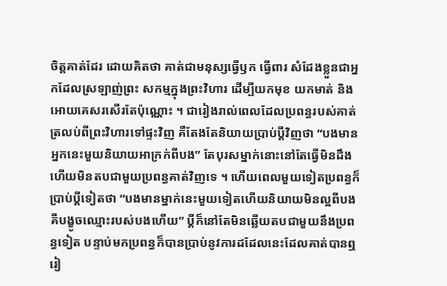ចិត្តគាត់ដែរ ដោយគិតថា គាត់ជាមនុស្សធ្វើឫក ធ្វើពារ សំដែងខ្លួនជាអ្នកដែលស្រឡាញ់ព្រះ សកម្មក្នុងព្រះវិហារ ដើម្បីយកមុខ យកមាត់ និងអោយគេសរសើរតែប៉ុណ្ណោះ ។ ជារៀងរាល់ពេលដែលប្រពន្ធរបស់គាត់ត្រលប់ពីព្រះវិហារទៅផ្ទះវិញ គឺតែងតែនិយាយប្រាប់ប្តីវិញថា “បងមានអ្នកនេះមួយនិយាយអាក្រក់ពីបង” តែបុរសម្នាក់នោះនៅតែធ្វើមិនដឹង ហើយមិនតបជាមួយប្រពន្ធគាត់វិញទេ ។ ហើយពេលមួយទៀតប្រពន្ធក៏ប្រាប់ប្តីទៀតថា “បងមានម្នាក់នេះមួយទៀតហើយនិយាយមិនល្អពីបង គឺបង្ខូចឈ្មោះរបស់បងហើយ” ប្តីក៏នៅតែមិនឆ្លើយតបជាមួយនឹងប្រពន្ធទៀត បន្ទាប់មកប្រពន្ធក៏បានប្រាប់នូវការដដែលនេះដែលគាត់បានឮរៀ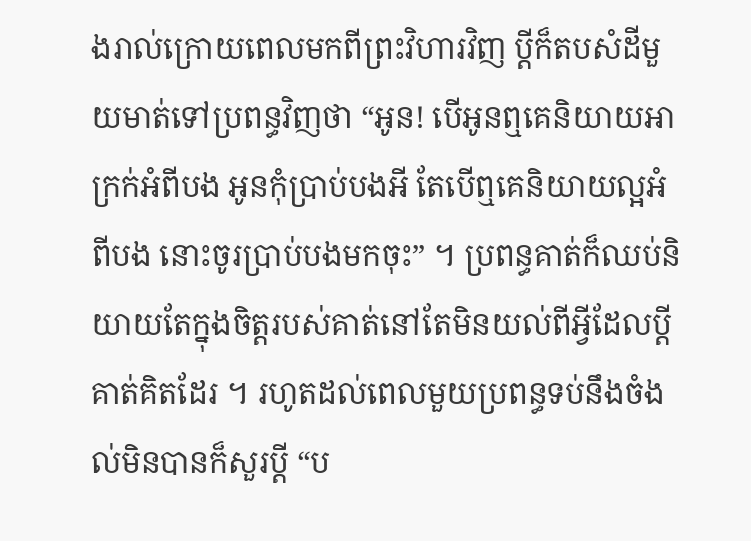ងរាល់ក្រោយពេលមកពីព្រះវិហារវិញ ប្តីក៏តបសំដីមួយមាត់ទៅប្រពន្ធវិញថា “អូន! បើអូនឮគេនិយាយអាក្រក់អំពីបង អូនកុំប្រាប់បងអី តែបើឮគេនិយាយល្អអំពីបង នោះចូរប្រាប់បងមកចុះ” ។ ប្រពន្ធគាត់ក៏ឈប់និយាយតែក្នុងចិត្តរបស់គាត់នៅតែមិនយល់ពីអ្វីដែលប្តីគាត់គិតដែរ ។ រហូតដល់ពេលមួយប្រពន្ធទប់នឹងចំងល់មិនបានក៏សួរប្តី “ប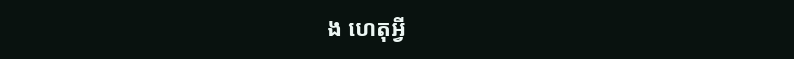ង ហេតុអ្វី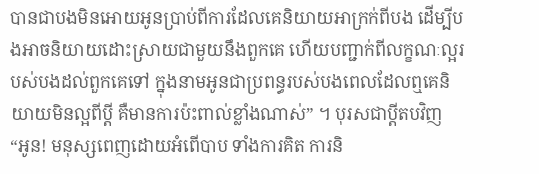បានជាបងមិនអោយអូនប្រាប់ពីការដែលគេនិយាយអាក្រក់ពីបង ដើម្បីបងអាចនិយាយដោះស្រាយជាមួយនឹងពួកគេ ហើយបញ្ជាក់ពីលក្ខណៈល្អរបស់បងដល់ពួកគេទៅ ក្នុងនាមអូនជាប្រពន្ធរបស់បងពេលដែលឮគេនិយាយមិនល្អពីប្តី គឺមានការប៉ះពាល់ខ្លាំងណាស់” ។ បុរសជាប្តីតបវិញ “អូន! មនុស្សពេញដោយអំពើបាប ទាំងការគិត ការនិ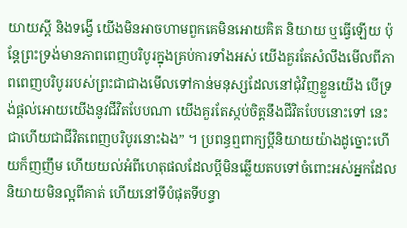យាយស្តី និងទង្វើ យើងមិនអាចហាមពួកគេមិនអោយគិត និយាយ ឬធ្វើឡើយ ប៉ុន្តែព្រះទ្រង់មានភាពពេញបរិបូរក្នុងគ្រប់ការទាំងអស់ យើងគួរតែសំលឹងមើលពីភាពពេញបរិបូររបស់ព្រះជាជាងមើលទៅកាន់មនុស្សដែលនៅជុំវិញខ្លួនយើង បើទ្រង់ផ្តល់អោយយើងនូវជីវិតបែបណា យើងគួរតែស្កប់ចិត្តនឹងជីវិតបែបនោះទៅ នេះជាហើយជាជីវិតពេញបរិបូរនោះឯង” ។ ប្រពន្ធឮពាក្យប្តីនិយាយយ៉ាងដូច្នោះហើយក៏ញញឹម ហើយយល់អំពីហេតុផលដែលប្តីមិនឆ្លើយតបទៅចំពោះអស់អ្នកដែលនិយាយមិនល្អពីគាត់ ហើយនៅទីបំផុតទីបន្ទា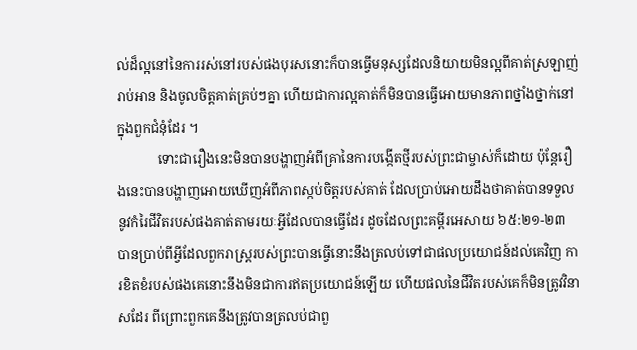ល់ដ៏ល្អនៅនៃការរស់នៅរបស់ផងបុរសនោះក៏បានធ្វើមនុស្សដែលនិយាយមិនល្អពីគាត់ស្រឡាញ់រាប់អាន និងចូលចិត្តគាត់គ្រប់ៗគ្នា ហើយជាការល្អគាត់ក៏មិនបានធ្វើអោយមានភាពថ្នាំងថ្នាក់នៅក្នុងពួកជំនុំដែរ ។
            ទោះជារឿងនេះមិនបានបង្ហាញអំពីគ្រានៃការបង្កើតថ្មីរបស់ព្រះជាម្ចាស់ក៏ដោយ ប៉ុន្តែរឿងនេះបានបង្ហាញអោយឃើញអំពីភាពស្កប់ចិត្តរបស់គាត់ ដែលប្រាប់អោយដឹងថាគាត់បានទទួលនូវកំរៃជីវិតរបស់ផងគាត់តាមរយៈអ្វីដែលបានធ្វើដែរ ដូចដែលព្រះគម្ពីរអេសាយ ៦៥:២១-២៣ បានប្រាប់ពីអ្វីដែលពួករាស្រ្តរបស់ព្រះបានធ្វើនោះនឹងត្រលប់ទៅជាផលប្រយោជន៍ដល់គេវិញ ការខិតខំរបស់ផងគេនោះនឹងមិនជាការឥតប្រយោជន៍ឡើយ ហើយផលនៃជីវិតរបស់គេក៏មិនត្រូវវិនាសដែរ ពីព្រោះពួកគេនឹងត្រូវបានត្រលប់ជាពួ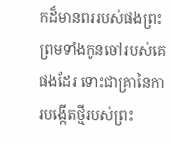កដ៏មានពររបស់ផងព្រះ ព្រមទាំងកូនចៅរបស់គេផងដែរ ទោះជាគ្រានៃការបង្កើតថ្មីរបស់ព្រះ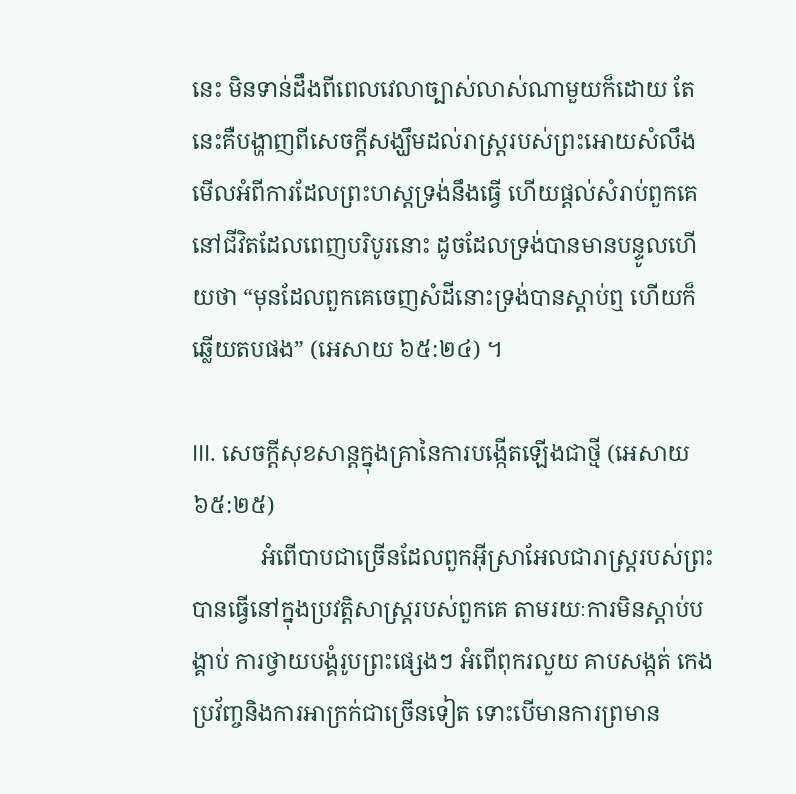នេះ មិនទាន់ដឹងពីពេលវេលាច្បាស់លាស់ណាមួយក៏ដោយ តែនេះគឺបង្ហាញពីសេចក្តីសង្ឃឹមដល់រាស្រ្តរបស់ព្រះអោយសំលឹងមើលអំពីការដែលព្រះហស្តទ្រង់នឹងធ្វើ ហើយផ្តល់សំរាប់ពួកគេនៅជីវិតដែលពេញបរិបូរនោះ ដូចដែលទ្រង់បានមានបន្ទូលហើយថា “មុនដែលពួកគេចេញសំដីនោះទ្រង់បានស្តាប់ឮ ហើយក៏ឆ្លើយតបផង” (អេសាយ ៦៥:២៤) ។

III. សេចក្តីសុខសាន្តក្នុងគ្រានៃការបង្កើតឡើងជាថ្មី (អេសាយ ៦៥:២៥)
            អំពើបាបជាច្រើនដែលពួកអ៊ីស្រាអែលជារាស្រ្តរបស់ព្រះបានធ្វើនៅក្នុងប្រវត្តិសាស្រ្តរបស់ពួកគេ តាមរយៈការមិនស្តាប់បង្គាប់ ការថ្វាយបង្គំរូបព្រះផ្សេងៗ អំពើពុករលួយ គាបសង្កត់ កេងប្រវ័ញ្ចនិងការអាក្រក់ជាច្រើនទៀត ទោះបើមានការព្រមាន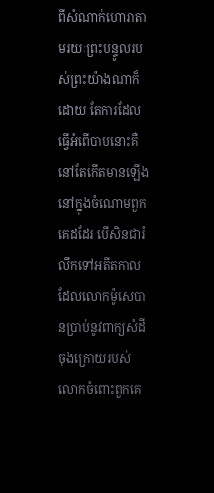ពីសំណាក់ហោរាតាមរយៈព្រះបន្ទូលរបស់ព្រះយ៉ាងណាក៏ដោយ តែការដែលធ្វើអំពើបាបនោះគឺនៅតែកើតមានឡើងនៅក្នុងចំណោមពួកគេដដែរ បើសិនជារំលឹកទៅអតីតកាលដែលលោកម៉ូសេបានប្រាប់នូវពាក្យសំដីចុងក្រោយរបស់លោកចំពោះពួកគេ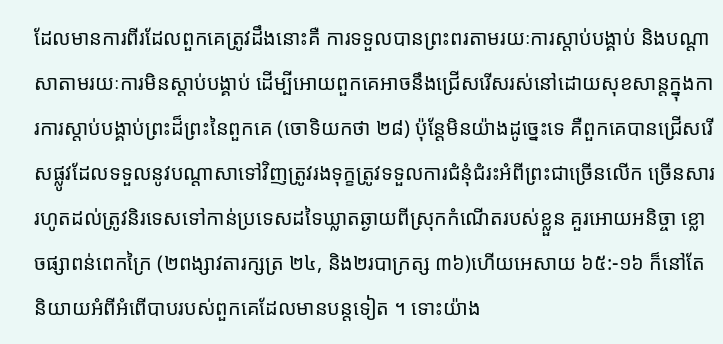ដែលមានការពីរដែលពួកគេត្រូវដឹងនោះគឺ ការទទួលបានព្រះពរតាមរយៈការស្តាប់បង្គាប់ និងបណ្តាសាតាមរយៈការមិនស្តាប់បង្គាប់ ដើម្បីអោយពួកគេអាចនឹងជ្រើសរើសរស់នៅដោយសុខសាន្តក្នុងការការស្តាប់បង្គាប់ព្រះដ៏ព្រះនៃពួកគេ (ចោទិយកថា ២៨) ប៉ុន្តែមិនយ៉ាងដូច្នេះទេ គឺពួកគេបានជ្រើសរើសផ្លូវដែលទទួលនូវបណ្តាសាទៅវិញត្រូវរងទុក្ខត្រូវទទួលការជំនុំជំរះអំពីព្រះជាច្រើនលើក ច្រើនសារ រហូតដល់ត្រូវនិរទេសទៅកាន់ប្រទេសដទៃឃ្លាតឆ្ងាយពីស្រុកកំណើតរបស់ខ្លួន គួរអោយអនិច្ចា ខ្លោចផ្សាពន់ពេកក្រៃ (២ពង្សាវតារក្សត្រ ២៤, និង២របាក្រត្ស ៣៦)ហើយអេសាយ ៦៥:-១៦ ក៏នៅតែនិយាយអំពីអំពើបាបរបស់ពួកគេដែលមានបន្តទៀត ។ ទោះយ៉ាង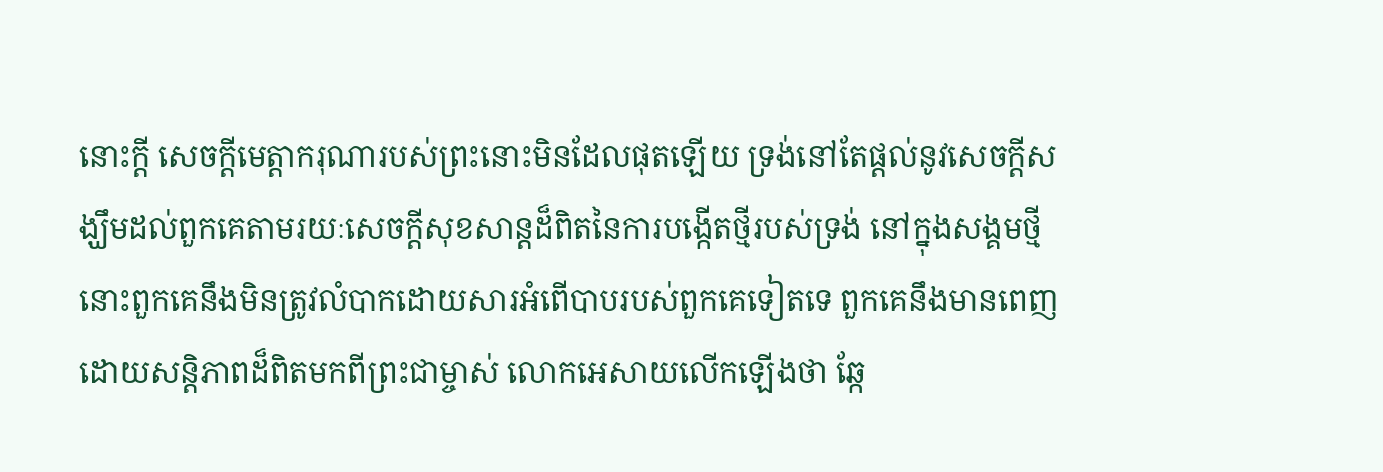នោះក្តី សេចក្តីមេត្តាករុណារបស់ព្រះនោះមិនដែលផុតឡើយ ទ្រង់នៅតែផ្តល់នូវសេចក្តីសង្ឃឹមដល់ពួកគេតាមរយៈសេចក្តីសុខសាន្តដ៏ពិតនៃការបង្កើតថ្មីរបស់ទ្រង់ នៅក្នុងសង្គមថ្មីនោះពួកគេនឹងមិនត្រូវលំបាកដោយសារអំពើបាបរបស់ពួកគេទៀតទេ ពួកគេនឹងមានពេញដោយសន្តិភាពដ៏ពិតមកពីព្រះជាម្ចាស់ លោកអេសាយលើកឡើងថា ឆ្កែ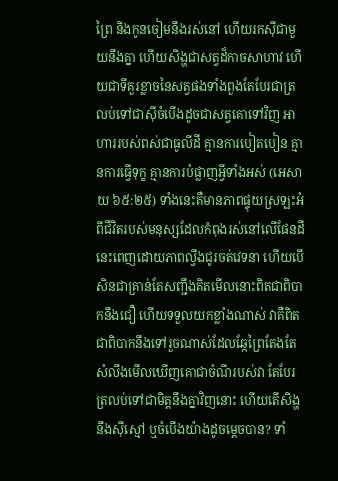ព្រៃ និងកូនចៀមនឹងរស់នៅ ហើយរកស៊ីជាមួយនឹងគ្នា ហើយសិង្ហជាសត្វដ៏កាចសាហាវ ហើយជាទីគួរខ្លាចនៃសត្វផងទាំងពួងតែបែរជាត្រលប់ទៅជាស៊ីចំបើងដូចជាសត្វគោទៅវិញ អាហាររបស់ពស់ជាធូលីដី គ្មានការបៀតបៀន គ្មានការធ្វើទុក្ខ គ្មានការបំផ្លាញអ្វីទាំងអស់ (អេសាយ ៦៥:២៥) ទាំងនេះគឺមានភាពផ្ទុយស្រឡះអំពីជីវិតរបស់មនុស្សដែលកំពុងរស់នៅលើផែនដីនេះពេញដោយភាពល្វីងជូរចត់វេទនា ហើយបើសិនជាគ្រាន់តែសញ្ជឹងគិតមើលនោះពិតជាពិបាកនឹងជឿ ហើយទទួលយកខ្លាំងណាស់ វាគឺពិតជាពិបាកនឹងទៅរួចណាស់ដែលឆ្កែព្រៃតែងតែសំលឹងមើលឃើញគោជាចំណីរបស់វា តែបែរត្រលប់ទៅជាមិត្តនឹងគ្នាវិញនោះ ហើយតើសិង្ហនឹងស៊ីស្មៅ ឬចំបើងយ៉ាងដូចម្តេចបាន? ទាំ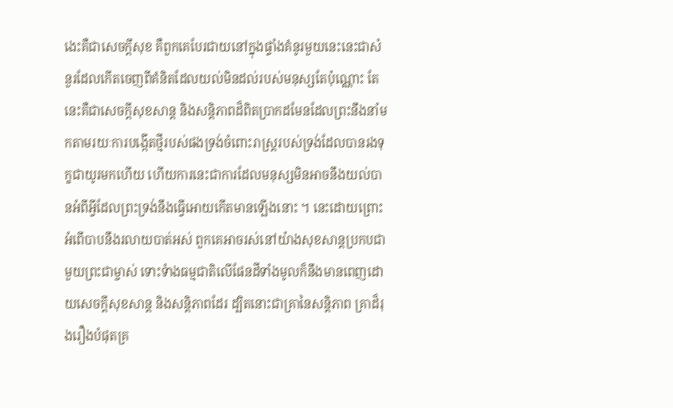ងេះគឺជាសេចក្តីសុខ គឺពួកគេបែរជាយនៅក្នុងផ្ទាំងគំនូរមួយនេះនេះជាសំនួរដែលកើតចេញពីគំនិតដែលយល់មិនដល់របស់មនុស្សតែប៉ុណ្ណោះ តែនេះគឺជាសេចក្តីសុខសាន្ត និងសន្តិភាពដ៏ពិតប្រាកដមែនដែលព្រះនឹងនាំមកតាមរយៈការបង្កើតថ្មីរបស់ផងទ្រង់ចំពោះរាស្រ្តរបស់ទ្រង់ដែលបានរងទុក្ខជាយូរមកហើយ ហើយការនេះជាការដែលមនុស្សមិនអាចនឹងយល់បានអំពីអ្វីដែលព្រះទ្រង់នឹងធ្វើអោយកើតមានឡើងនោះ ។ នេះដោយព្រោះអំពើបាបនឹងរលាយបាត់អស់ ពួកគេអាចរស់នៅយ៉ាងសុខសាន្តប្រកបជាមួយព្រះជាម្ចាស់ ទោះទំាងធម្មជាតិលើផែនដីទាំងមូលក៏នឹងមានពេញដោយសេចក្តីសុខសាន្ត និងសន្តិភាពដែរ ដ្បិតនោះជាគ្រានៃសន្តិភាព គ្រាដ៏រុងរឿងបំផុតគ្រ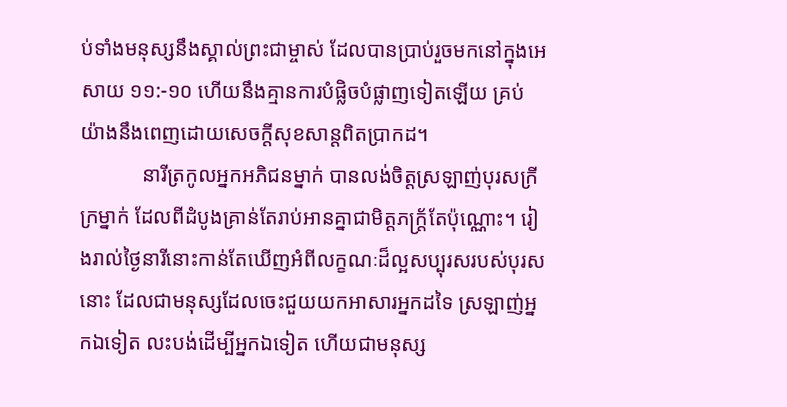ប់ទាំងមនុស្សនឹងស្គាល់ព្រះជាម្ចាស់ ដែលបានប្រាប់រួចមកនៅក្នុងអេសាយ ១១:-១០ ហើយនឹងគ្មានការបំផ្លិចបំផ្លាញទៀតឡើយ គ្រប់យ៉ាងនឹងពេញដោយសេចក្តីសុខសាន្តពិតប្រាកដ។
            នារីត្រកូលអ្នកអភិជនម្នាក់ បានលង់ចិត្តស្រឡាញ់បុរសក្រីក្រម្នាក់ ដែលពីដំបូងគ្រាន់តែរាប់អានគ្នាជាមិត្តភក្ត្រ័តែប៉ុណ្ណោះ។ រៀងរាល់ថ្ងៃនារីនោះកាន់តែឃើញអំពីលក្ខណៈដ៏ល្អសប្បុរសរបស់បុរសនោះ ដែលជាមនុស្សដែលចេះជួយយកអាសារអ្នកដទៃ ស្រឡាញ់អ្នកឯទៀត លះបង់ដើម្បីអ្នកឯទៀត ហើយជាមនុស្ស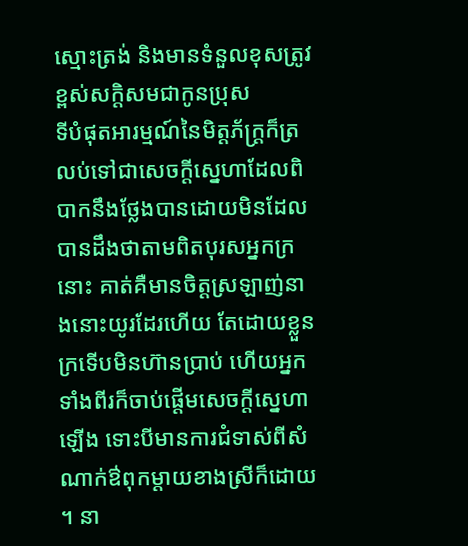ស្មោះត្រង់ និងមានទំនួលខុសត្រូវខ្ពស់សក្តិសមជាកូនប្រុស          ទីបំផុតអារម្មណ៍នៃមិត្តភ័ក្រ្តក៏ត្រលប់ទៅជាសេចក្តីស្នេហាដែលពិបាកនឹងថ្លែងបានដោយមិនដែលបានដឹងថាតាមពិតបុរសអ្នកក្រនោះ គាត់គឺមានចិត្តស្រឡាញ់នាងនោះយូរដែរហើយ តែដោយខ្លួនក្រទើបមិនហ៊ានប្រាប់ ហើយអ្នកទាំងពីរក៏ចាប់ផ្តើមសេចក្តីស្នេហាឡើង ទោះបីមានការជំទាស់ពីសំណាក់ឳពុកម្តាយខាងស្រីក៏ដោយ ។ នា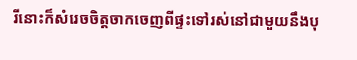រីនោះក៏សំរេចចិត្តចាកចេញពីផ្ទះទៅរស់នៅជាមួយនឹងបុ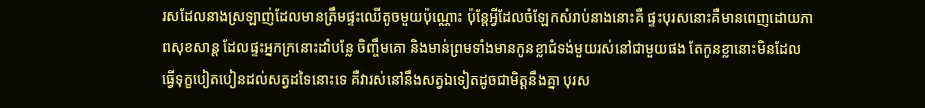រសដែលនាងស្រឡាញ់ដែលមានត្រឹមផ្ទះឈើតូចមួយប៉ុណ្ណោះ ប៉ុន្តែអ្វីដែលចំឡែកសំរាប់នាងនោះគឺ ផ្ទះបុរសនោះគឺមានពេញដោយភាពសុខសាន្ត ដែលផ្ទះអ្នកក្រនោះដាំបន្លែ ចិញ្ចឹមគោ និងមាន់ព្រមទាំងមានកូនខ្លាជំទង់មួយរស់នៅជាមួយផង តែកូនខ្លានោះមិនដែលធ្វើទុក្ខបៀតបៀនដល់សត្វដទៃនោះទេ គឺវារស់នៅនឹងសត្វឯទៀតដូចជាមិត្តនឹងគ្នា បុរស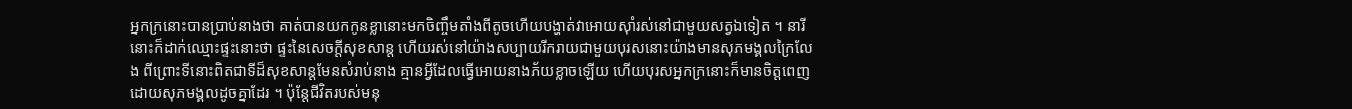អ្នកក្រនោះបានប្រាប់នាងថា គាត់បានយកកូនខ្លានោះមកចិញ្ចឹមតាំងពីតូចហើយបង្ហាត់វាអោយស៊ាំរស់នៅជាមួយសត្វឯទៀត ។ នារីនោះក៏ដាក់ឈ្មោះផ្ទះនោះថា ផ្ទះនៃសេចក្តីសុខសាន្ត ហើយរស់នៅយ៉ាងសប្បាយរីករាយជាមួយបុរសនោះយ៉ាងមានសុភមង្គលក្រៃលែង ពីព្រោះទីនោះពិតជាទីដ៏សុខសាន្តមែនសំរាប់នាង គ្មានអ្វីដែលធ្វើអោយនាងភ័យខ្លាចឡើយ ហើយបុរសអ្នកក្រនោះក៏មានចិត្តពេញដោយសុភមង្គលដូចគ្នាដែរ ។ ប៉ុន្តែជីវិតរបស់មនុ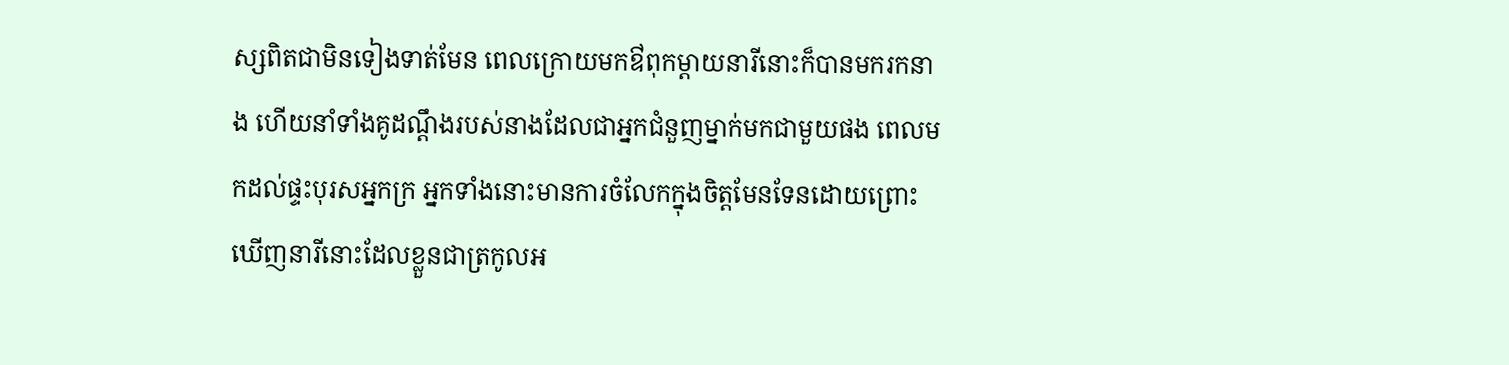ស្សពិតជាមិនទៀងទាត់មែន ពេលក្រោយមកឳពុកម្តាយនារីនោះក៏បានមករកនាង ហើយនាំទាំងគូដណ្តឹងរបស់នាងដែលជាអ្នកជំនួញម្នាក់មកជាមួយផង ពេលមកដល់ផ្ទះបុរសអ្នកក្រ អ្នកទាំងនោះមានការចំលែកក្នុងចិត្តមែនទែនដោយព្រោះឃើញនារីនោះដែលខ្លួនជាត្រកូលអ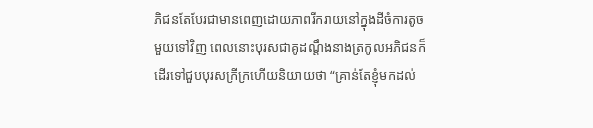ភិជនតែបែរជាមានពេញដោយភាពរីករាយនៅក្នុងដីចំការតូចមួយទៅវិញ ពេលនោះបុរសជាគូដណ្តឹងនាងត្រកូលអភិជនក៏ដើរទៅជួបបុរសក្រីក្រហើយនិយាយថា “គ្រាន់តែខ្ញុំមកដល់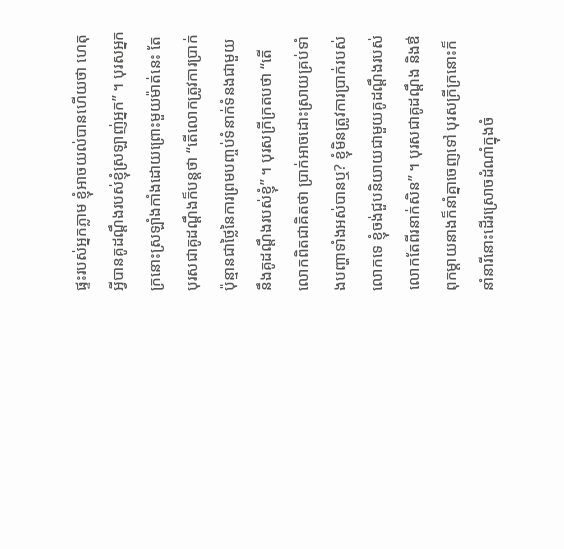ផ្ទះរបស់អ្នកភ្លាម ខ្ញុំអាចយល់បានហើយថា ហេតុអ្វីបានគូដណ្តឹងរបស់ខ្ញុំស្រឡាញ់អ្នក” ។ បុរសអ្នកក្រនោះស្រឡាំងកាំងដោយព្រោះមួយម៉ាត់នេះ តែបុរសជាគូដណ្តឹងក៏បន្តថា “តើលោកត្រូវការប្រាក់ប៉ុន្មានជាថ្លៃនៃការព្រមបញ្ចប់ទំនាក់ទំនងជាមួយនឹងគូដណ្តឹងរបស់ខ្ញុំ” ។ បុរសក្រីក្រតបថា “តើលោកពិតជាគិតថា ប្រាក់អាចដោះស្រាយគ្រប់ទាំងបញ្ហាទាំងអស់បានឬ? ខ្ញុំមិនត្រូវការប្រាក់របស់លោកទេ ខ្ញុំចង់ជួបនិយាយជាមួយគូដណ្តឹងរបស់លោកតែពីរនាក់សិន” ។ បុរសជាគូដណ្តឹង និងឳពុកម្តាយនាងក៏នាំគ្នាចេញទៅ បុរសក្រីក្រនោះក៏នាំនារីនោះដើរស្រោចដំណាំក្នុងចំ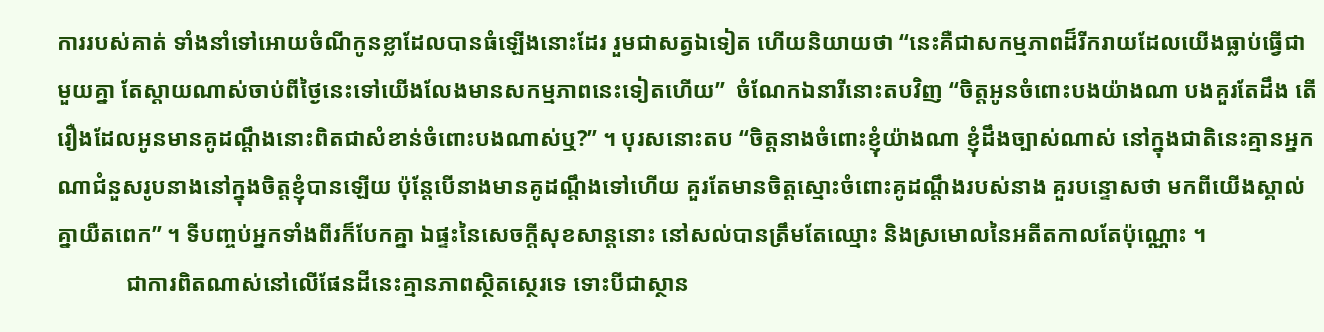ការរបស់គាត់ ទាំងនាំទៅអោយចំណីកូនខ្លាដែលបានធំឡើងនោះដែរ រួមជាសត្វឯទៀត ហើយនិយាយថា “នេះគឺជាសកម្មភាពដ៏រីករាយដែលយើងធ្លាប់ធ្វើជាមួយគ្នា តែស្តាយណាស់ចាប់ពីថ្ងៃនេះទៅយើងលែងមានសកម្មភាពនេះទៀតហើយ”  ចំណែកឯនារីនោះតបវិញ “ចិត្តអូនចំពោះបងយ៉ាងណា បងគួរតែដឹង តើរឿងដែលអូនមានគូដណ្តឹងនោះពិតជាសំខាន់ចំពោះបងណាស់ឬ?” ។ បុរសនោះតប “ចិត្តនាងចំពោះខ្ញុំយ៉ាងណា ខ្ញុំដឹងច្បាស់ណាស់ នៅក្នុងជាតិនេះគ្មានអ្នកណាជំនួសរូបនាងនៅក្នុងចិត្តខ្ញុំបានឡើយ ប៉ុន្តែបើនាងមានគូដណ្តឹងទៅហើយ គួរតែមានចិត្តស្មោះចំពោះគូដណ្តឹងរបស់នាង គួរបន្ទោសថា មកពីយើងស្គាល់គ្នាយឺតពេក” ។ ទីបញ្ចប់អ្នកទាំងពីរក៏បែកគ្នា ឯផ្ទះនៃសេចក្តីសុខសាន្តនោះ នៅសល់បានត្រឹមតែឈ្មោះ និងស្រមោលនៃអតីតកាលតែប៉ុណ្ណោះ ។
            ជាការពិតណាស់នៅលើផែនដីនេះគ្មានភាពស្ថិតស្ថេរទេ ទោះបីជាស្ថាន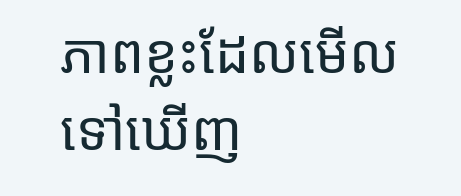ភាពខ្លះដែលមើលទៅឃើញ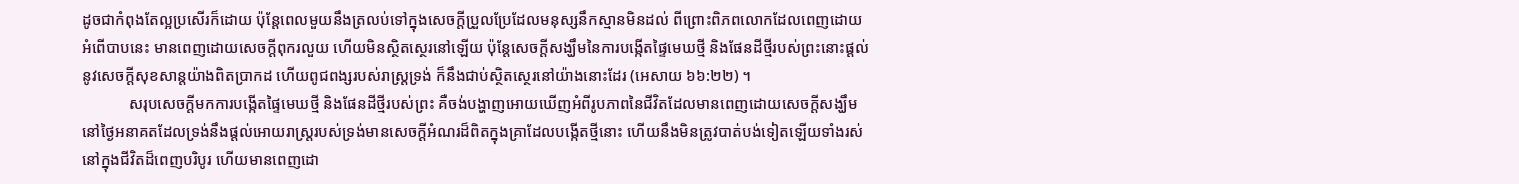ដូចជាកំពុងតែល្អប្រសើរក៏ដោយ ប៉ុន្តែពេលមួយនឹងត្រលប់ទៅក្នុងសេចក្តីប្រួលប្រែដែលមនុស្សនឹកស្មានមិនដល់ ពីព្រោះពិភពលោកដែលពេញដោយអំពើបាបនេះ មានពេញដោយសេចក្តីពុករលួយ ហើយមិនស្ថិតស្ថេរនៅឡើយ ប៉ុន្តែសេចក្តីសង្ឃឹមនៃការបង្កើតផ្ទៃមេឃថ្មី និងផែនដីថ្មីរបស់ព្រះនោះផ្តល់នូវសេចក្តីសុខសាន្តយ៉ាងពិតប្រាកដ ហើយពូជពង្សរបស់រាស្រ្តទ្រង់ ក៏នឹងជាប់ស្ថិតស្ថេរនៅយ៉ាងនោះដែរ (អេសាយ ៦៦:២២) ។
            សរុបសេចក្តីមកការបង្កើតផ្ទៃមេឃថ្មី និងផែនដីថ្មីរបស់ព្រះ គឺចង់បង្ហាញអោយឃើញអំពីរូបភាពនៃជីវិតដែលមានពេញដោយសេចក្តីសង្ឃឹមនៅថ្ងៃអនាគតដែលទ្រង់នឹងផ្តល់អោយរាស្រ្តរបស់ទ្រង់មានសេចក្តីអំណរដ៏ពិតក្នុងគ្រាដែលបង្កើតថ្មីនោះ ហើយនឹងមិនត្រូវបាត់បង់ទៀតឡើយទាំងរស់នៅក្នុងជីវិតដ៏ពេញបរិបូរ ហើយមានពេញដោ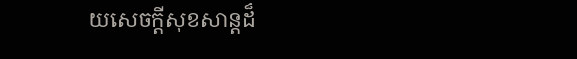យសេចក្តីសុខសាន្តដ៏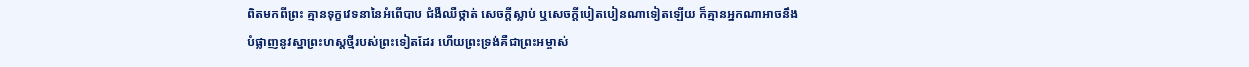ពិតមកពីព្រះ គ្មានទុក្ខវេទនានៃអំពើបាប ជំងឺឈឺថ្កាត់ សេចក្តីស្លាប់ ឬសេចក្តីបៀតបៀនណាទៀតឡើយ ក៏គ្មានអ្នកណាអាចនឹងបំផ្លាញនូវស្នាព្រះហស្តថ្មីរបស់ព្រះទៀតដែរ ហើយព្រះទ្រង់គឺជាព្រះអម្ចាស់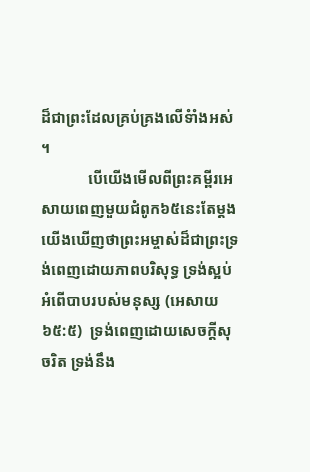ដ៏ជាព្រះដែលគ្រប់គ្រងលើទំាំងអស់ ។
            បើយើងមើលពីព្រះគម្ពីរអេសាយពេញមួយជំពូក៦៥នេះតែម្តង យើងឃើញថាព្រះអម្ចាស់ដ៏ជាព្រះទ្រង់ពេញដោយភាពបរិសុទ្ធ ទ្រង់ស្អប់អំពើបាបរបស់មនុស្ស (អេសាយ ៦៥:៥)  ទ្រង់ពេញដោយសេចក្តីសុចរិត ទ្រង់នឹង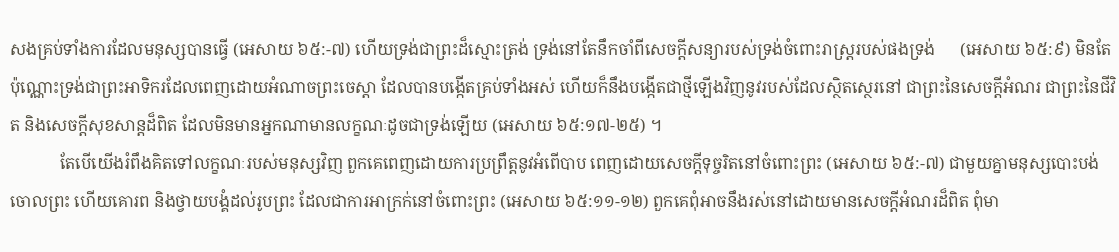សងគ្រប់ទាំងការដែលមនុស្សបានធ្វើ (អេសាយ ៦៥:-៧) ហើយទ្រង់ជាព្រះដ៏ស្មោះត្រង់ ទ្រង់នៅតែនឹកចាំពីសេចក្តីសន្យារបស់ទ្រង់ចំពោះរាស្រ្តរបស់ផងទ្រង់      (អេសាយ ៦៥:៩) មិនតែប៉ុណ្ណោះទ្រង់ជាព្រះអាទិករដែលពេញដោយអំណាចព្រះចេស្តា ដែលបានបង្កើតគ្រប់ទាំងអស់ ហើយក៏នឹងបង្កើតជាថ្មីឡើងវិញនូវរបស់ដែលស្ថិតស្ថេរនៅ ជាព្រះនៃសេចក្តីអំណរ ជាព្រះនៃជីវិត និងសេចក្តីសុខសាន្តដ៏ពិត ដែលមិនមានអ្នកណាមានលក្ខណៈដូចជាទ្រង់ឡើយ (អេសាយ ៦៥:១៧-២៥) ។
            តែបើយើងរំពឹងគិតទៅលក្ខណៈរបស់មនុស្សវិញ ពួកគេពេញដោយការប្រព្រឹត្តនូវអំពើបាប ពេញដោយសេចក្តីទុច្ចរិតនៅចំពោះព្រះ (អេសាយ ៦៥:-៧) ជាមួយគ្នាមនុស្សបោះបង់ចោលព្រះ ហើយគោរព និងថ្វាយបង្គំដល់រូបព្រះ ដែលជាការអាក្រក់នៅចំពោះព្រះ (អេសាយ ៦៥:១១-១២) ពួកគេពុំអាចនឹងរស់នៅដោយមានសេចក្តីអំណរដ៏ពិត ពុំមា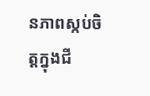នភាពស្កប់ចិត្តក្នុងជី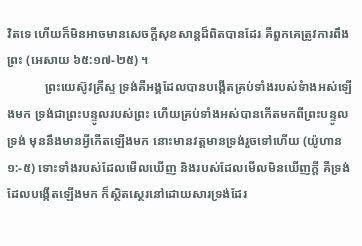វិតទេ ហើយក៏មិនអាចមានសេចក្តីសុខសាន្តដ៏ពិតបានដែរ គឺពួកគេត្រូវការពឹងព្រះ (អេសាយ ៦៥:១៧-២៥) ។
            ព្រះយេស៊ូវគ្រីស្ទ ទ្រង់គឺអង្គដែលបានបង្កើតគ្រប់ទាំងរបស់ទំាងអស់ឡើងមក ទ្រង់ជាព្រះបន្ទូលរបស់ព្រះ ហើយគ្រប់ទាំងអស់បានកើតមកពីព្រះបន្ទូលទ្រង់ មុននឹងមានអ្វីកើតឡើងមក នោះមានវត្តមានទ្រង់រួចទៅហើយ (យ៉ូហាន ១:-៥) ទោះទាំងរបស់ដែលមើលឃើញ និងរបស់ដែលមើលមិនឃើញក្តី គឺទ្រង់ដែលបង្កើតឡើងមក ក៏ស្ថិតស្ថេរនៅដោយសារទ្រង់ដែរ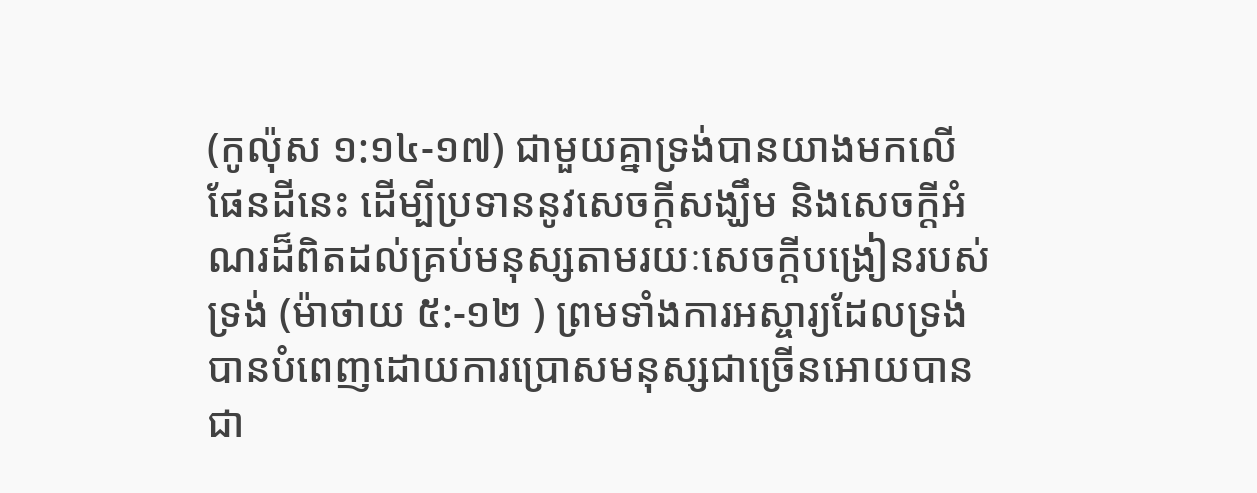(កូល៉ុស ១:១៤-១៧) ជាមួយគ្នាទ្រង់បានយាងមកលើផែនដីនេះ ដើម្បីប្រទាននូវសេចក្តីសង្ឃឹម និងសេចក្តីអំណរដ៏ពិតដល់គ្រប់មនុស្សតាមរយៈសេចក្តីបង្រៀនរបស់ទ្រង់ (ម៉ាថាយ ៥:-១២ ) ព្រមទាំងការអស្ចារ្យដែលទ្រង់បានបំពេញដោយការប្រោសមនុស្សជាច្រើនអោយបានជា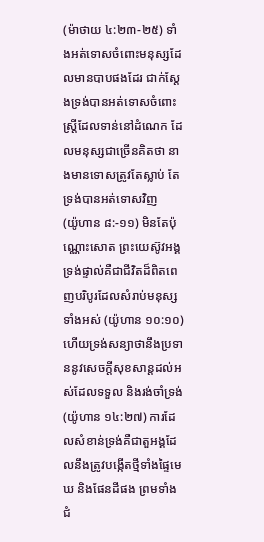(ម៉ាថាយ ៤:២៣-២៥) ទាំងអត់ទោសចំពោះមនុស្សដែលមានបាបផងដែរ ជាក់ស្តែងទ្រង់បានអត់ទោសចំពោះស្តី្រដែលទាន់នៅដំណេក ដែលមនុស្សជាច្រើនគិតថា នាងមានទោសត្រូវតែស្លាប់ តែទ្រង់បានអត់ទោសវិញ           (យ៉ូហាន ៨:-១១) មិនតែប៉ុណ្ណោះសោត ព្រះយេស៊ូវអង្គទ្រង់ផ្ទាល់គឺជាជីវិតដ៏ពិតពេញបរិបូរដែលសំរាប់មនុស្សទាំងអស់ (យ៉ូហាន ១០:១០) ហើយទ្រង់សន្យាថានឹងប្រទាននូវសេចក្តីសុខសាន្តដល់អស់ដែលទទួល និងរង់ចាំទ្រង់ (យ៉ូហាន ១៤:២៧) ការដែលសំខាន់ទ្រង់គឺជាតួអង្គដែលនឹងត្រូវបង្កើតថ្មីទាំងផ្ទៃមេឃ និងផែនដីផង ព្រមទាំងជំ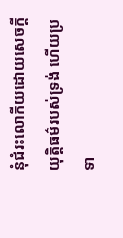នុំជំរះលោកីយដោយសេចក្តីយុត្តិធម៌របស់ទ្រង់ ហើយប្រទា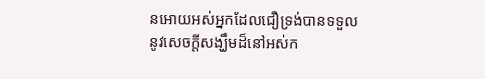នអោយអស់អ្នកដែលជឿទ្រង់បានទទួលនូវសេចក្តីសង្ឃឹមដ៏នៅអស់ក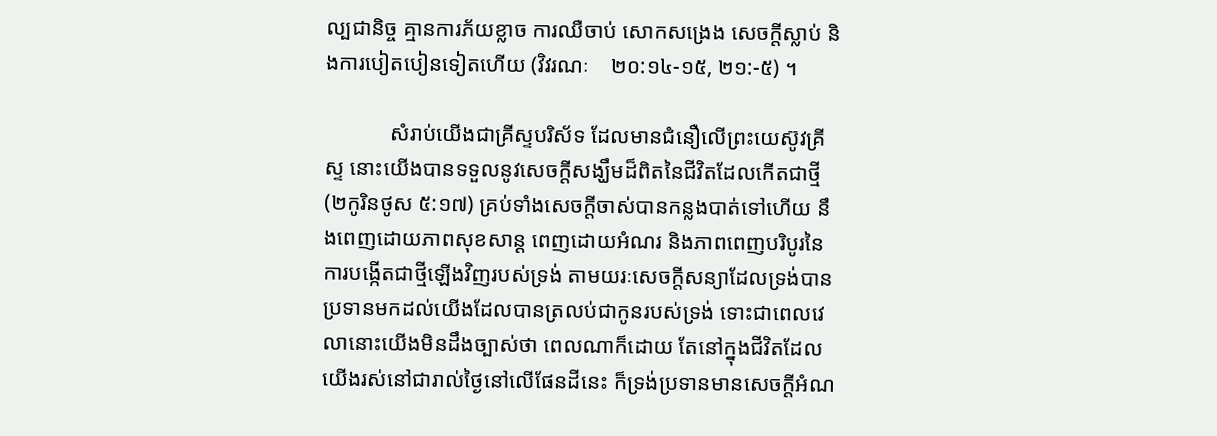ល្បជានិច្ច គ្មានការភ័យខ្លាច ការឈឺចាប់ សោកសង្រេង សេចក្តីស្លាប់ និងការបៀតបៀនទៀតហើយ (វិវរណៈ    ២០:១៤-១៥, ២១:-៥) ។

            សំរាប់យើងជាគ្រីស្ទបរិស័ទ ដែលមានជំនឿលើព្រះយេស៊ូវគ្រីស្ទ នោះយើងបានទទួលនូវសេចក្តីសង្ឃឹមដ៏ពិតនៃជីវិតដែលកើតជាថ្មី (២កូរិនថូស ៥:១៧) គ្រប់ទាំងសេចក្តីចាស់បានកន្លងបាត់ទៅហើយ នឹងពេញដោយភាពសុខសាន្ត ពេញដោយអំណរ និងភាពពេញបរិបូរនៃការបង្កើតជាថ្មីឡើងវិញរបស់ទ្រង់ តាមយរៈសេចក្តីសន្យាដែលទ្រង់បានប្រទានមកដល់យើងដែលបានត្រលប់ជាកូនរបស់ទ្រង់ ទោះជាពេលវេលានោះយើងមិនដឹងច្បាស់ថា ពេលណាក៏ដោយ តែនៅក្នុងជីវិតដែលយើងរស់នៅជារាល់ថ្ងៃនៅលើផែនដីនេះ ក៏ទ្រង់ប្រទានមានសេចក្តីអំណ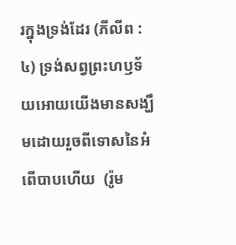រក្នុងទ្រង់ដែរ (ភីលីព :៤) ទ្រង់សព្វព្រះហឫទ័យអោយយើងមានសង្ឃឹមដោយរួចពីទោសនៃអំពើបាបហើយ  (រ៉ូម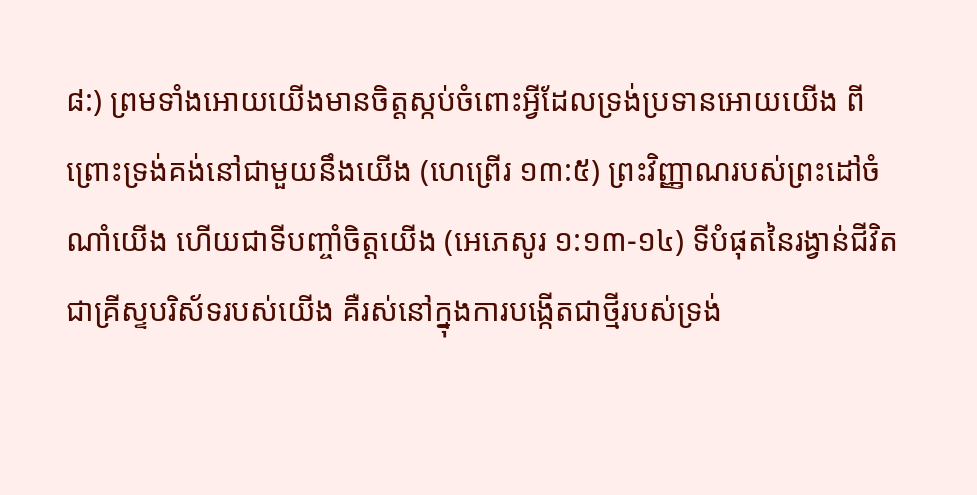៨:) ព្រមទាំងអោយយើងមានចិត្តស្កប់ចំពោះអ្វីដែលទ្រង់ប្រទានអោយយើង ពីព្រោះទ្រង់គង់នៅជាមួយនឹងយើង (ហេព្រើរ ១៣:៥) ព្រះវិញ្ញាណរបស់ព្រះដៅចំណាំយើង ហើយជាទីបញ្ចាំចិត្តយើង (អេភេសូរ ១:១៣-១៤) ទីបំផុតនៃរង្វាន់ជីវិតជាគ្រីស្ទបរិស័ទរបស់យើង គឺរស់នៅក្នុងការបង្កើតជាថ្មីរបស់ទ្រង់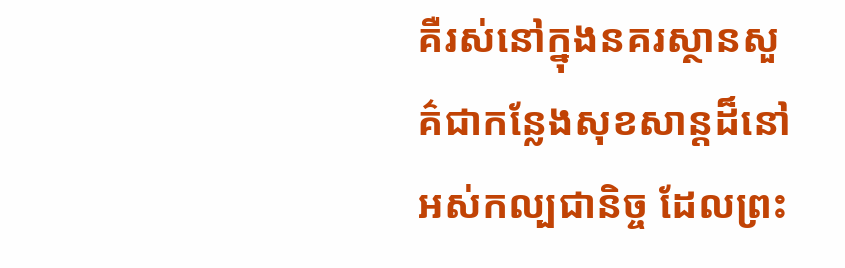គឺរស់នៅក្នុងនគរស្ថានសួគ៌ជាកន្លែងសុខសាន្តដ៏នៅអស់កល្បជានិច្ច ដែលព្រះ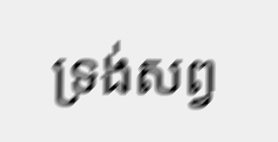ទ្រង់សព្វ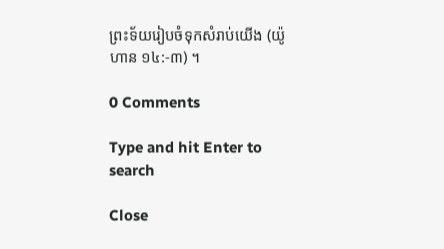ព្រះទ័យរៀបចំទុកសំរាប់យើង (យ៉ូហាន ១៤:-៣) ។

0 Comments

Type and hit Enter to search

Close